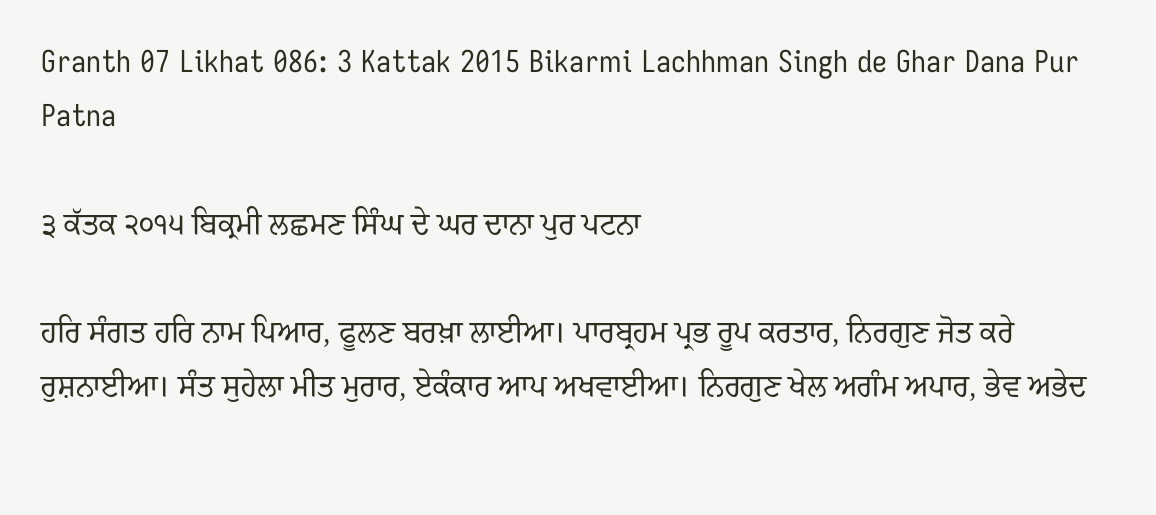Granth 07 Likhat 086: 3 Kattak 2015 Bikarmi Lachhman Singh de Ghar Dana Pur Patna

੩ ਕੱਤਕ ੨੦੧੫ ਬਿਕ੍ਰਮੀ ਲਛਮਣ ਸਿੰਘ ਦੇ ਘਰ ਦਾਨਾ ਪੁਰ ਪਟਨਾ

ਹਰਿ ਸੰਗਤ ਹਰਿ ਨਾਮ ਪਿਆਰ, ਫੂਲਣ ਬਰਖ਼ਾ ਲਾਈਆ। ਪਾਰਬ੍ਰਹਮ ਪ੍ਰਭ ਰੂਪ ਕਰਤਾਰ, ਨਿਰਗੁਣ ਜੋਤ ਕਰੇ ਰੁਸ਼ਨਾਈਆ। ਸੰਤ ਸੁਹੇਲਾ ਮੀਤ ਮੁਰਾਰ, ਏਕੰਕਾਰ ਆਪ ਅਖਵਾਈਆ। ਨਿਰਗੁਣ ਖੇਲ ਅਗੰਮ ਅਪਾਰ, ਭੇਵ ਅਭੇਦ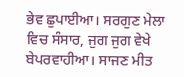ਭੇਵ ਛੁਪਾਈਆ। ਸਰਗੁਣ ਮੇਲਾ ਵਿਚ ਸੰਸਾਰ, ਜੁਗ ਜੁਗ ਵੇਖੇ ਬੇਪਰਵਾਹੀਆ। ਸਾਜਣ ਮੀਤ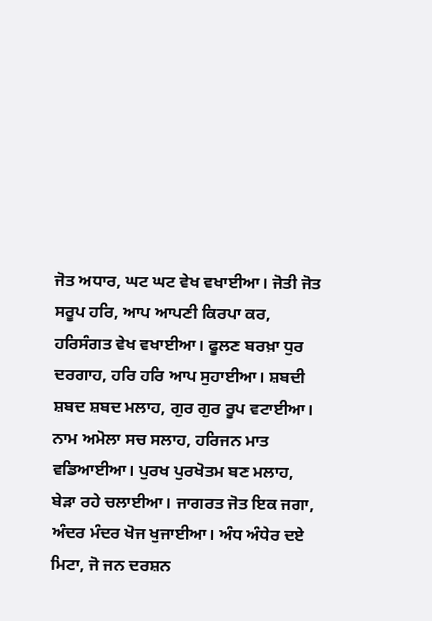ਜੋਤ ਅਧਾਰ, ਘਟ ਘਟ ਵੇਖ ਵਖਾਈਆ। ਜੋਤੀ ਜੋਤ ਸਰੂਪ ਹਰਿ, ਆਪ ਆਪਣੀ ਕਿਰਪਾ ਕਰ, ਹਰਿਸੰਗਤ ਵੇਖ ਵਖਾਈਆ। ਫੂਲਣ ਬਰਖ਼ਾ ਧੁਰ ਦਰਗਾਹ, ਹਰਿ ਹਰਿ ਆਪ ਸੁਹਾਈਆ। ਸ਼ਬਦੀ ਸ਼ਬਦ ਸ਼ਬਦ ਮਲਾਹ, ਗੁਰ ਗੁਰ ਰੂਪ ਵਟਾਈਆ। ਨਾਮ ਅਮੋਲਾ ਸਚ ਸਲਾਹ, ਹਰਿਜਨ ਮਾਤ ਵਡਿਆਈਆ। ਪੁਰਖ ਪੁਰਖੋਤਮ ਬਣ ਮਲਾਹ, ਬੇੜਾ ਰਹੇ ਚਲਾਈਆ। ਜਾਗਰਤ ਜੋਤ ਇਕ ਜਗਾ, ਅੰਦਰ ਮੰਦਰ ਖੋਜ ਖੁਜਾਈਆ। ਅੰਧ ਅੰਧੇਰ ਦਏ ਮਿਟਾ, ਜੋ ਜਨ ਦਰਸ਼ਨ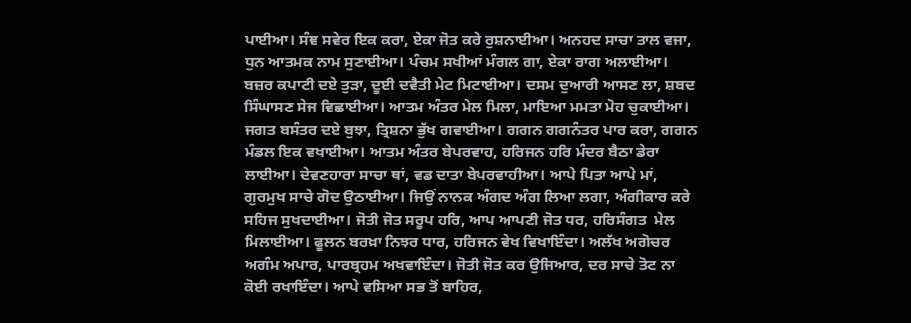ਪਾਈਆ। ਸੰਞ ਸਵੇਰ ਇਕ ਕਰਾ, ਏਕਾ ਜੋਤ ਕਰੇ ਰੁਸ਼ਨਾਈਆ। ਅਨਹਦ ਸਾਚਾ ਤਾਲ ਵਜਾ, ਧੁਨ ਆਤਮਕ ਨਾਮ ਸੁਣਾਈਆ। ਪੰਚਮ ਸਖੀਆਂ ਮੰਗਲ ਗਾ, ਏਕਾ ਰਾਗ ਅਲਾਈਆ। ਬਜ਼ਰ ਕਪਾਟੀ ਦਏ ਤੁੜਾ, ਦੂਈ ਦਵੈਤੀ ਮੇਟ ਮਿਟਾਈਆ। ਦਸਮ ਦੁਆਰੀ ਆਸਣ ਲਾ, ਸ਼ਬਦ ਸਿੰਘਾਸਣ ਸੇਜ ਵਿਛਾਈਆ। ਆਤਮ ਅੰਤਰ ਮੇਲ ਮਿਲਾ, ਮਾਇਆ ਮਮਤਾ ਮੋਹ ਚੁਕਾਈਆ। ਜਗਤ ਬਸੰਤਰ ਦਏ ਬੁਝਾ, ਤ੍ਰਿਸ਼ਨਾ ਭੁੱਖ ਗਵਾਈਆ। ਗਗਨ ਗਗਨੰਤਰ ਪਾਰ ਕਰਾ, ਗਗਨ ਮੰਡਲ ਇਕ ਵਖਾਈਆ। ਆਤਮ ਅੰਤਰ ਬੇਪਰਵਾਹ, ਹਰਿਜਨ ਹਰਿ ਮੰਦਰ ਬੈਠਾ ਡੇਰਾ ਲਾਈਆ। ਦੇਵਣਹਾਰਾ ਸਾਚਾ ਥਾਂ, ਵਡ ਦਾਤਾ ਬੇਪਰਵਾਹੀਆ। ਆਪੇ ਪਿਤਾ ਆਪੇ ਮਾਂ, ਗੁਰਮੁਖ ਸਾਚੇ ਗੋਦ ਉਠਾਈਆ। ਜਿਉਂ ਨਾਨਕ ਅੰਗਦ ਅੰਗ ਲਿਆ ਲਗਾ, ਅੰਗੀਕਾਰ ਕਰੇ ਸਹਿਜ ਸੁਖਦਾਈਆ। ਜੋਤੀ ਜੋਤ ਸਰੂਪ ਹਰਿ, ਆਪ ਆਪਣੀ ਜੋਤ ਧਰ, ਹਰਿਸੰਗਤ  ਮੇਲ ਮਿਲਾਈਆ। ਫੂਲਨ ਬਰਖ਼ਾ ਨਿਝਰ ਧਾਰ, ਹਰਿਜਨ ਵੇਖ ਵਿਖਾਇੰਦਾ। ਅਲੱਖ ਅਗੋਚਰ ਅਗੰਮ ਅਪਾਰ, ਪਾਰਬ੍ਰਹਮ ਅਖਵਾਇੰਦਾ। ਜੋਤੀ ਜੋਤ ਕਰ ਉਜਿਆਰ, ਦਰ ਸਾਚੇ ਤੋਟ ਨਾ ਕੋਈ ਰਖਾਇੰਦਾ। ਆਪੇ ਵਸਿਆ ਸਭ ਤੋਂ ਬਾਹਿਰ,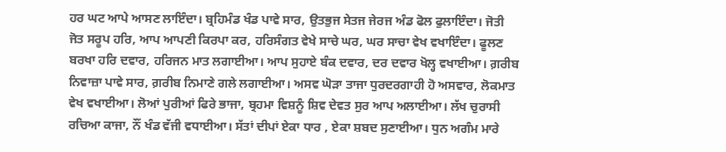ਹਰ ਘਟ ਆਪੇ ਆਸਣ ਲਾਇੰਦਾ। ਬ੍ਰਹਿਮੰਡ ਖੰਡ ਪਾਵੇ ਸਾਰ, ਉਤਭੁਜ ਸੇਤਜ ਜੇਰਜ ਅੰਡ ਫੋਲ ਫੁਲਾਇੰਦਾ। ਜੋਤੀ ਜੋਤ ਸਰੂਪ ਹਰਿ, ਆਪ ਆਪਣੀ ਕਿਰਪਾ ਕਰ, ਹਰਿਸੰਗਤ ਵੇਖੇ ਸਾਚੇ ਘਰ, ਘਰ ਸਾਚਾ ਵੇਖ ਵਖਾਇੰਦਾ। ਫੂਲਣ ਬਰਖਾ ਹਰਿ ਦਵਾਰ, ਹਰਿਜਨ ਮਾਤ ਲਗਾਈਆ। ਆਪ ਸੁਹਾਏ ਬੰਕ ਦਵਾਰ, ਦਰ ਦਵਾਰ ਖੋਲ੍ਹ ਵਖਾਈਆ। ਗ਼ਰੀਬ ਨਿਵਾਜ਼ਾ ਪਾਵੇ ਸਾਰ, ਗ਼ਰੀਬ ਨਿਮਾਣੇ ਗਲੇ ਲਗਾਈਆ। ਅਸਵ ਘੋੜਾ ਤਾਜਾ ਧੁਰਦਰਗਾਹੀ ਹੋ ਅਸਵਾਰ, ਲੋਕਮਾਤ ਵੇਖ ਵਖਾਈਆ। ਲੋਆਂ ਪੁਰੀਆਂ ਫਿਰੇ ਭਾਜਾ, ਬ੍ਰਹਮਾ ਵਿਸ਼ਨੂੰ ਸ਼ਿਵ ਦੇਵਤ ਸੁਰ ਆਪ ਅਲਾਈਆ। ਲੱਖ ਚੁਰਾਸੀ ਰਚਿਆ ਕਾਜਾ, ਨੌਂ ਖੰਡ ਵੱਜੀ ਵਧਾਈਆ। ਸੱਤਾਂ ਦੀਪਾਂ ਏਕਾ ਧਾਰ , ਏਕਾ ਸ਼ਬਦ ਸੁਣਾਈਆ। ਧੁਨ ਅਗੰਮ ਮਾਰੇ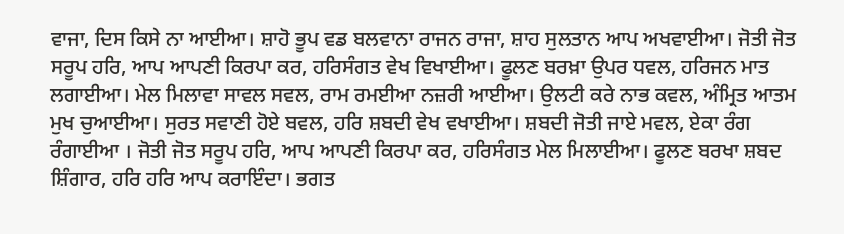ਵਾਜਾ, ਦਿਸ ਕਿਸੇ ਨਾ ਆਈਆ। ਸ਼ਾਹੋ ਭੂਪ ਵਡ ਬਲਵਾਨਾ ਰਾਜਨ ਰਾਜਾ, ਸ਼ਾਹ ਸੁਲਤਾਨ ਆਪ ਅਖਵਾਈਆ। ਜੋਤੀ ਜੋਤ ਸਰੂਪ ਹਰਿ, ਆਪ ਆਪਣੀ ਕਿਰਪਾ ਕਰ, ਹਰਿਸੰਗਤ ਵੇਖ ਵਿਖਾਈਆ। ਫੂਲਣ ਬਰਖ਼ਾ ਉਪਰ ਧਵਲ, ਹਰਿਜਨ ਮਾਤ ਲਗਾਈਆ। ਮੇਲ ਮਿਲਾਵਾ ਸਾਵਲ ਸਵਲ, ਰਾਮ ਰਮਈਆ ਨਜ਼ਰੀ ਆਈਆ। ਉਲਟੀ ਕਰੇ ਨਾਭ ਕਵਲ, ਅੰਮ੍ਰਿਤ ਆਤਮ ਮੁਖ ਚੁਆਈਆ। ਸੁਰਤ ਸਵਾਣੀ ਹੋਏ ਬਵਲ, ਹਰਿ ਸ਼ਬਦੀ ਵੇਖ ਵਖਾਈਆ। ਸ਼ਬਦੀ ਜੋਤੀ ਜਾਏ ਮਵਲ, ਏਕਾ ਰੰਗ ਰੰਗਾਈਆ । ਜੋਤੀ ਜੋਤ ਸਰੂਪ ਹਰਿ, ਆਪ ਆਪਣੀ ਕਿਰਪਾ ਕਰ, ਹਰਿਸੰਗਤ ਮੇਲ ਮਿਲਾਈਆ। ਫੂਲਣ ਬਰਖਾ ਸ਼ਬਦ ਸ਼ਿੰਗਾਰ, ਹਰਿ ਹਰਿ ਆਪ ਕਰਾਇੰਦਾ। ਭਗਤ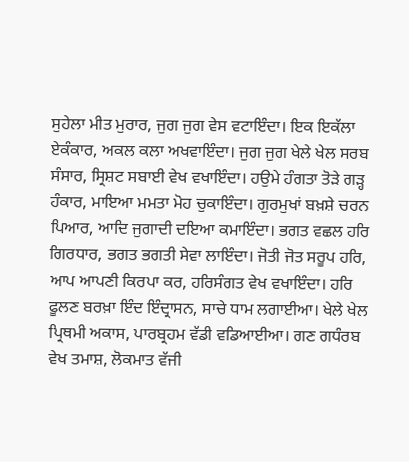ਸੁਹੇਲਾ ਮੀਤ ਮੁਰਾਰ, ਜੁਗ ਜੁਗ ਵੇਸ ਵਟਾਇੰਦਾ। ਇਕ ਇਕੱਲਾ ਏਕੰਕਾਰ, ਅਕਲ ਕਲਾ ਅਖਵਾਇੰਦਾ। ਜੁਗ ਜੁਗ ਖੇਲੇ ਖੇਲ ਸਰਬ ਸੰਸਾਰ, ਸ੍ਰਿਸ਼ਟ ਸਬਾਈ ਵੇਖ ਵਖਾਇੰਦਾ। ਹਉਮੇ ਹੰਗਤਾ ਤੋੜੇ ਗੜ੍ਹ ਹੰਕਾਰ, ਮਾਇਆ ਮਮਤਾ ਮੋਹ ਚੁਕਾਇੰਦਾ। ਗੁਰਮੁਖਾਂ ਬਖ਼ਸ਼ੇ ਚਰਨ ਪਿਆਰ, ਆਦਿ ਜੁਗਾਦੀ ਦਇਆ ਕਮਾਇੰਦਾ। ਭਗਤ ਵਛਲ ਹਰਿ ਗਿਰਧਾਰ, ਭਗਤ ਭਗਤੀ ਸੇਵਾ ਲਾਇੰਦਾ। ਜੋਤੀ ਜੋਤ ਸਰੂਪ ਹਰਿ, ਆਪ ਆਪਣੀ ਕਿਰਪਾ ਕਰ, ਹਰਿਸੰਗਤ ਵੇਖ ਵਖਾਇੰਦਾ। ਹਰਿ ਫੂਲਣ ਬਰਖ਼ਾ ਇੰਦ ਇੰਦ੍ਰਾਸਨ, ਸਾਚੇ ਧਾਮ ਲਗਾਈਆ। ਖੇਲੇ ਖੇਲ ਪ੍ਰਿਥਮੀ ਅਕਾਸ, ਪਾਰਬ੍ਰਹਮ ਵੱਡੀ ਵਡਿਆਈਆ। ਗਣ ਗਧੰਰਬ ਵੇਖ ਤਮਾਸ਼, ਲੋਕਮਾਤ ਵੱਜੀ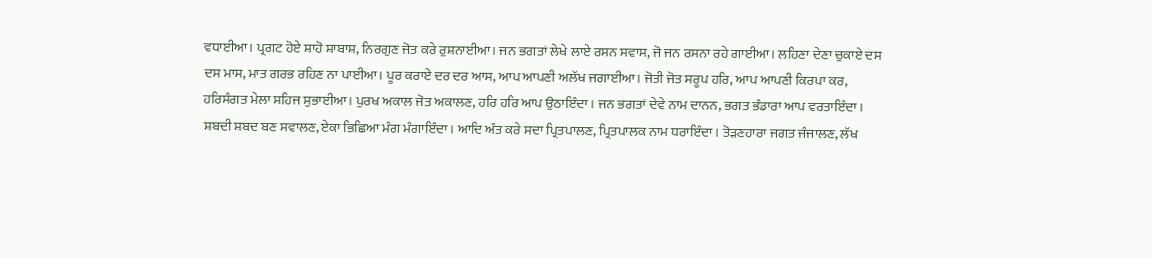ਵਧਾਈਆ। ਪ੍ਰਗਟ ਹੋਏ ਸ਼ਾਹੋ ਸ਼ਾਬਾਸ਼, ਨਿਰਗੁਣ ਜੋਤ ਕਰੇ ਰੁਸ਼ਨਾਈਆ। ਜਨ ਭਗਤਾਂ ਲੇਖੇ ਲਾਏ ਰਸਨ ਸਵਾਸ, ਜੋ ਜਨ ਰਸਨਾ ਰਹੇ ਗਾਈਆ। ਲਹਿਣਾ ਦੇਣਾ ਚੁਕਾਏ ਦਸ ਦਸ ਮਾਸ, ਮਾਤ ਗਰਭ ਰਹਿਣ ਨਾ ਪਾਈਆ। ਪੂਰ ਕਰਾਏ ਦਰ ਦਰ ਆਸ, ਆਪ ਆਪਣੀ ਅਲੱਖ ਜਗਾਈਆ। ਜੋਤੀ ਜੋਤ ਸਰੂਪ ਹਰਿ, ਆਪ ਆਪਣੀ ਕਿਰਪਾ ਕਰ, ਹਰਿਸੰਗਤ ਮੇਲਾ ਸਹਿਜ ਸੁਭਾਈਆ। ਪੁਰਖ ਅਕਾਲ ਜੋਤ ਅਕਾਲਣ, ਹਰਿ ਹਰਿ ਆਪ ਉਠਾਇੰਦਾ। ਜਨ ਭਗਤਾਂ ਦੇਵੇ ਨਾਮ ਦਾਨਨ, ਭਗਤ ਭੰਡਾਰਾ ਆਪ ਵਰਤਾਇੰਦਾ। ਸ਼ਬਦੀ ਸ਼ਬਦ ਬਣ ਸਵਾਲਣ, ਏਕਾ ਭਿਛਿਆ ਮੰਗ ਮੰਗਾਇੰਦਾ। ਆਦਿ ਅੰਤ ਕਰੇ ਸਦਾ ਪ੍ਰਿਤਪਾਲਣ, ਪ੍ਰਿਤਪਾਲਕ ਨਾਮ ਧਰਾਇੰਦਾ। ਤੋੜਣਹਾਰਾ ਜਗਤ ਜੰਜਾਲਣ, ਲੱਖ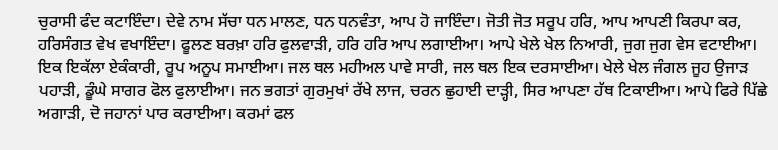ਚੁਰਾਸੀ ਫੰਦ ਕਟਾਇੰਦਾ। ਦੇਵੇ ਨਾਮ ਸੱਚਾ ਧਨ ਮਾਲਣ, ਧਨ ਧਨਵੰਤਾ, ਆਪ ਹੋ ਜਾਇੰਦਾ। ਜੋਤੀ ਜੋਤ ਸਰੂਪ ਹਰਿ, ਆਪ ਆਪਣੀ ਕਿਰਪਾ ਕਰ, ਹਰਿਸੰਗਤ ਵੇਖ ਵਖਾਇੰਦਾ। ਫੂਲਣ ਬਰਖ਼ਾ ਹਰਿ ਫੁਲਵਾੜੀ, ਹਰਿ ਹਰਿ ਆਪ ਲਗਾਈਆ। ਆਪੇ ਖੇਲੇ ਖੇਲ ਨਿਆਰੀ, ਜੁਗ ਜੁਗ ਵੇਸ ਵਟਾਈਆ। ਇਕ ਇਕੱਲਾ ਏਕੰਕਾਰੀ, ਰੂਪ ਅਨੂਪ ਸਮਾਈਆ। ਜਲ ਥਲ ਮਹੀਅਲ ਪਾਵੇ ਸਾਰੀ, ਜਲ ਥਲ ਇਕ ਦਰਸਾਈਆ। ਖੇਲੇ ਖੇਲ ਜੰਗਲ ਜੂਹ ਉਜਾੜ ਪਹਾੜੀ, ਡੂੰਘੇ ਸਾਗਰ ਫੋਲ ਫੁਲਾਈਆ। ਜਨ ਭਗਤਾਂ ਗੁਰਮੁਖਾਂ ਰੱਖੇ ਲਾਜ, ਚਰਨ ਛੁਹਾਈ ਦਾੜ੍ਹੀ, ਸਿਰ ਆਪਣਾ ਹੱਥ ਟਿਕਾਈਆ। ਆਪੇ ਫਿਰੇ ਪਿੱਛੇ ਅਗਾੜੀ, ਦੋ ਜਹਾਨਾਂ ਪਾਰ ਕਰਾਈਆ। ਕਰਮਾਂ ਫਲ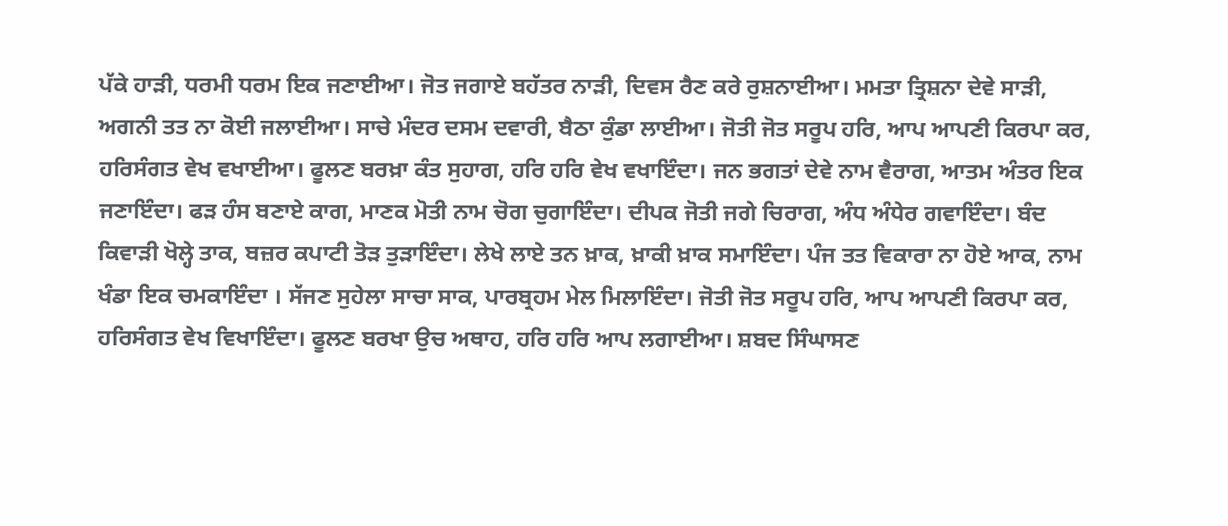ਪੱਕੇ ਹਾੜੀ, ਧਰਮੀ ਧਰਮ ਇਕ ਜਣਾਈਆ। ਜੋਤ ਜਗਾਏ ਬਹੱਤਰ ਨਾੜੀ, ਦਿਵਸ ਰੈਣ ਕਰੇ ਰੁਸ਼ਨਾਈਆ। ਮਮਤਾ ਤ੍ਰਿਸ਼ਨਾ ਦੇਵੇ ਸਾੜੀ, ਅਗਨੀ ਤਤ ਨਾ ਕੋਈ ਜਲਾਈਆ। ਸਾਚੇ ਮੰਦਰ ਦਸਮ ਦਵਾਰੀ, ਬੈਠਾ ਕੁੰਡਾ ਲਾਈਆ। ਜੋਤੀ ਜੋਤ ਸਰੂਪ ਹਰਿ, ਆਪ ਆਪਣੀ ਕਿਰਪਾ ਕਰ, ਹਰਿਸੰਗਤ ਵੇਖ ਵਖਾਈਆ। ਫੂਲਣ ਬਰਖ਼ਾ ਕੰਤ ਸੁਹਾਗ, ਹਰਿ ਹਰਿ ਵੇਖ ਵਖਾਇੰਦਾ। ਜਨ ਭਗਤਾਂ ਦੇਵੇ ਨਾਮ ਵੈਰਾਗ, ਆਤਮ ਅੰਤਰ ਇਕ ਜਣਾਇੰਦਾ। ਫੜ ਹੰਸ ਬਣਾਏ ਕਾਗ, ਮਾਣਕ ਮੋਤੀ ਨਾਮ ਚੋਗ ਚੁਗਾਇੰਦਾ। ਦੀਪਕ ਜੋਤੀ ਜਗੇ ਚਿਰਾਗ, ਅੰਧ ਅੰਧੇਰ ਗਵਾਇੰਦਾ। ਬੰਦ ਕਿਵਾੜੀ ਖੋਲ੍ਹੇ ਤਾਕ, ਬਜ਼ਰ ਕਪਾਟੀ ਤੋੜ ਤੁੜਾਇੰਦਾ। ਲੇਖੇ ਲਾਏ ਤਨ ਖ਼ਾਕ, ਖ਼ਾਕੀ ਖ਼ਾਕ ਸਮਾਇੰਦਾ। ਪੰਜ ਤਤ ਵਿਕਾਰਾ ਨਾ ਹੋਏ ਆਕ, ਨਾਮ ਖੰਡਾ ਇਕ ਚਮਕਾਇੰਦਾ । ਸੱਜਣ ਸੁਹੇਲਾ ਸਾਚਾ ਸਾਕ, ਪਾਰਬ੍ਰਹਮ ਮੇਲ ਮਿਲਾਇੰਦਾ। ਜੋਤੀ ਜੋਤ ਸਰੂਪ ਹਰਿ, ਆਪ ਆਪਣੀ ਕਿਰਪਾ ਕਰ, ਹਰਿਸੰਗਤ ਵੇਖ ਵਿਖਾਇੰਦਾ। ਫੂਲਣ ਬਰਖਾ ਉਚ ਅਥਾਹ, ਹਰਿ ਹਰਿ ਆਪ ਲਗਾਈਆ। ਸ਼ਬਦ ਸਿੰਘਾਸਣ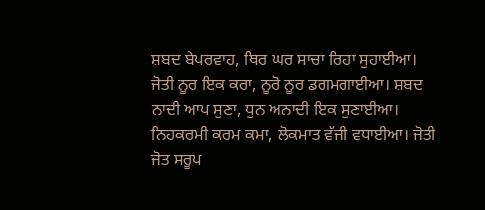ਸ਼ਬਦ ਬੇਪਰਵਾਹ, ਥਿਰ ਘਰ ਸਾਚਾ ਰਿਹਾ ਸੁਹਾਈਆ। ਜੋਤੀ ਨੂਰ ਇਕ ਕਰਾ, ਨੂਰੋ ਨੂਰ ਡਗਮਗਾਈਆ। ਸ਼ਬਦ ਨਾਦੀ ਆਪ ਸੁਣਾ, ਧੁਨ ਅਨਾਦੀ ਇਕ ਸੁਣਾਈਆ। ਨਿਹਕਰਮੀ ਕਰਮ ਕਮਾ, ਲੋਕਮਾਤ ਵੱਜੀ ਵਧਾਈਆ। ਜੋਤੀ ਜੋਤ ਸਰੂਪ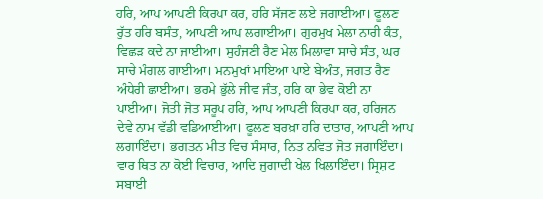ਹਰਿ, ਆਪ ਆਪਣੀ ਕਿਰਪਾ ਕਰ, ਹਰਿ ਸੱਜਣ ਲਏ ਜਗਾਈਆ। ਫੂਲਣ ਰੁੱਤ ਹਰਿ ਬਸੰਤ, ਆਪਣੀ ਆਪ ਲਗਾਈਆ। ਗੁਰਮੁਖ ਮੇਲਾ ਨਾਰੀ ਕੰਤ, ਵਿਛੜ ਕਦੇ ਨਾ ਜਾਈਆ। ਸੁਹੰਜਣੀ ਰੈਣ ਮੇਲ ਮਿਲਾਵਾ ਸਾਚੇ ਸੰਤ, ਘਰ ਸਾਚੇ ਮੰਗਲ ਗਾਈਆ। ਮਨਮੁਖਾਂ ਮਾਇਆ ਪਾਏ ਬੇਅੰਤ, ਜਗਤ ਰੈਣ ਅੰਧੇਰੀ ਛਾਈਆ। ਭਰਮੇ ਭੁੱਲੇ ਜੀਵ ਜੰਤ, ਹਰਿ ਕਾ ਭੇਵ ਕੋਈ ਨਾ ਪਾਈਆ। ਜੋਤੀ ਜੋਤ ਸਰੂਪ ਹਰਿ, ਆਪ ਆਪਣੀ ਕਿਰਪਾ ਕਰ, ਹਰਿਜਨ ਦੇਵੇ ਨਾਮ ਵੱਡੀ ਵਡਿਆਈਆ। ਫੂਲਣ ਬਰਖ਼ਾ ਹਰਿ ਦਾਤਾਰ, ਆਪਣੀ ਆਪ ਲਗਾਇੰਦਾ। ਭਗਤਨ ਮੀਤ ਵਿਚ ਸੰਸਾਰ, ਨਿਤ ਨਵਿਤ ਜੋਤ ਜਗਾਇੰਦਾ। ਵਾਰ ਥਿਤ ਨਾ ਕੋਈ ਵਿਚਾਰ, ਆਦਿ ਜੁਗਾਦੀ ਖੇਲ ਖਿਲਾਇੰਦਾ। ਸ੍ਰਿਸ਼ਟ ਸਬਾਈ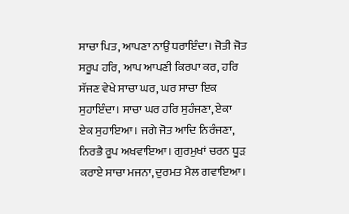ਸਾਚਾ ਪਿਤ, ਆਪਣਾ ਨਾਉਂ ਧਰਾਇੰਦਾ। ਜੋਤੀ ਜੋਤ ਸਰੂਪ ਹਰਿ, ਆਪ ਆਪਣੀ ਕਿਰਪਾ ਕਰ, ਹਰਿ ਸੱਜਣ ਵੇਖੇ ਸਾਚਾ ਘਰ, ਘਰ ਸਾਚਾ ਇਕ ਸੁਹਾਇੰਦਾ। ਸਾਚਾ ਘਰ ਹਰਿ ਸੁਹੰਜਣਾ, ਏਕਾ ਏਕ ਸੁਹਾਇਆ। ਜਗੇ ਜੋਤ ਆਦਿ ਨਿਰੰਜਣਾ, ਨਿਰਭੈ ਰੂਪ ਅਖਵਾਇਆ। ਗੁਰਮੁਖਾਂ ਚਰਨ ਧੂੜ ਕਰਾਏ ਸਾਚਾ ਮਜਨਾ, ਦੁਰਮਤ ਮੈਲ ਗਵਾਇਆ।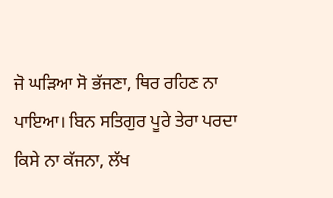ਜੋ ਘੜਿਆ ਸੋ ਭੱਜਣਾ, ਥਿਰ ਰਹਿਣ ਨਾ ਪਾਇਆ। ਬਿਨ ਸਤਿਗੁਰ ਪੂਰੇ ਤੇਰਾ ਪਰਦਾ ਕਿਸੇ ਨਾ ਕੱਜਨਾ, ਲੱਖ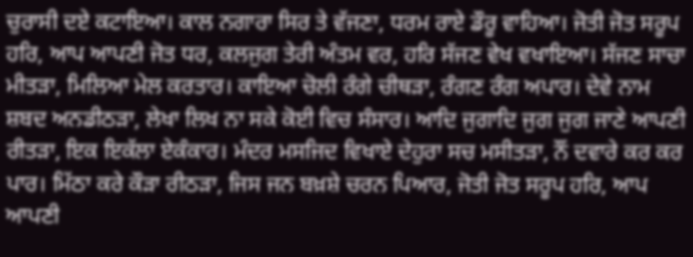ਚੁਰਾਸੀ ਦਏ ਕਟਾਇਆ। ਕਾਲ ਨਗਾਰਾ ਸਿਰ ਤੇ ਵੱਜਣਾ, ਧਰਮ ਰਾਏ ਡੌਰੂ ਵਾਹਿਆ। ਜੋਤੀ ਜੋਤ ਸਰੂਪ ਹਰਿ, ਆਪ ਆਪਣੀ ਜੋਤ ਧਰ, ਕਲਜੁਗ ਤੇਰੀ ਅੰਤਮ ਵਰ, ਹਰਿ ਸੱਜਣ ਵੇਖ ਵਖਾਇਆ। ਸੱਜਣ ਸਾਚਾ ਮੀਤੜਾ, ਮਿਲਿਆ ਮੇਲ ਕਰਤਾਰ। ਕਾਇਆ ਚੋਲੀ ਰੰਗੇ ਚੀਥੜਾ, ਰੰਗਣ ਰੰਗ ਅਪਾਰ। ਦੇਵੇ ਨਾਮ ਸ਼ਬਦ ਅਨਡੀਠੜਾ, ਲੇਖਾ ਲਿਖ ਨਾ ਸਕੇ ਕੋਈ ਵਿਚ ਸੰਸਾਰ। ਆਦਿ ਜੁਗਾਦਿ ਜੁਗ ਜੁਗ ਜਾਣੇ ਆਪਣੀ ਰੀਤੜਾ, ਇਕ ਇਕੱਲਾ ਏਕੰਕਾਰ। ਮੰਦਰ ਮਸਜਿਦ ਵਿਖਾਏ ਦੇਹੁਰਾ ਸਚ ਮਸੀਤੜਾ, ਨੌਂ ਦਵਾਰੇ ਕਰ ਕਰ ਪਾਰ। ਮਿੱਠਾ ਕਰੇ ਕੌੜਾ ਰੀਠੜਾ, ਜਿਸ ਜਨ ਬਖ਼ਸ਼ੇ ਚਰਨ ਪਿਆਰ, ਜੋਤੀ ਜੋਤ ਸਰੂਪ ਹਰਿ, ਆਪ ਆਪਣੀ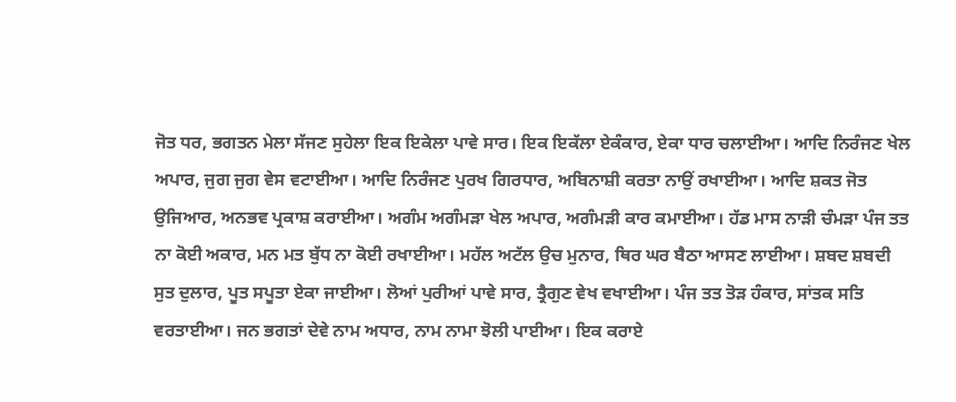ਜੋਤ ਧਰ, ਭਗਤਨ ਮੇਲਾ ਸੱਜਣ ਸੁਹੇਲਾ ਇਕ ਇਕੇਲਾ ਪਾਵੇ ਸਾਰ। ਇਕ ਇਕੱਲਾ ਏਕੰਕਾਰ, ਏਕਾ ਧਾਰ ਚਲਾਈਆ। ਆਦਿ ਨਿਰੰਜਣ ਖੇਲ ਅਪਾਰ, ਜੁਗ ਜੁਗ ਵੇਸ ਵਟਾਈਆ। ਆਦਿ ਨਿਰੰਜਣ ਪੁਰਖ ਗਿਰਧਾਰ, ਅਬਿਨਾਸ਼ੀ ਕਰਤਾ ਨਾਉਂ ਰਖਾਈਆ। ਆਦਿ ਸ਼ਕਤ ਜੋਤ ਉਜਿਆਰ, ਅਨਭਵ ਪ੍ਰਕਾਸ਼ ਕਰਾਈਆ। ਅਗੰਮ ਅਗੰਮੜਾ ਖੇਲ ਅਪਾਰ, ਅਗੰਮੜੀ ਕਾਰ ਕਮਾਈਆ। ਹੱਡ ਮਾਸ ਨਾੜੀ ਚੰਮੜਾ ਪੰਜ ਤਤ ਨਾ ਕੋਈ ਅਕਾਰ, ਮਨ ਮਤ ਬੁੱਧ ਨਾ ਕੋਈ ਰਖਾਈਆ। ਮਹੱਲ ਅਟੱਲ ਉਚ ਮੁਨਾਰ, ਥਿਰ ਘਰ ਬੈਠਾ ਆਸਣ ਲਾਈਆ। ਸ਼ਬਦ ਸ਼ਬਦੀ ਸੁਤ ਦੁਲਾਰ, ਪੂਤ ਸਪੂਤਾ ਏਕਾ ਜਾਈਆ। ਲੋਆਂ ਪੁਰੀਆਂ ਪਾਵੇ ਸਾਰ, ਤ੍ਰੈਗੁਣ ਵੇਖ ਵਖਾਈਆ। ਪੰਜ ਤਤ ਤੋੜ ਹੰਕਾਰ, ਸਾਂਤਕ ਸਤਿ ਵਰਤਾਈਆ। ਜਨ ਭਗਤਾਂ ਦੇਵੇ ਨਾਮ ਅਧਾਰ, ਨਾਮ ਨਾਮਾ ਝੋਲੀ ਪਾਈਆ। ਇਕ ਕਰਾਏ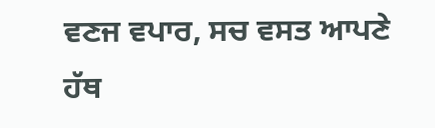ਵਣਜ ਵਪਾਰ, ਸਚ ਵਸਤ ਆਪਣੇ ਹੱਥ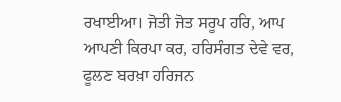ਰਖਾਈਆ। ਜੋਤੀ ਜੋਤ ਸਰੂਪ ਹਰਿ, ਆਪ ਆਪਣੀ ਕਿਰਪਾ ਕਰ, ਹਰਿਸੰਗਤ ਦੇਵੇ ਵਰ, ਫੂਲਣ ਬਰਖ਼ਾ ਹਰਿਜਨ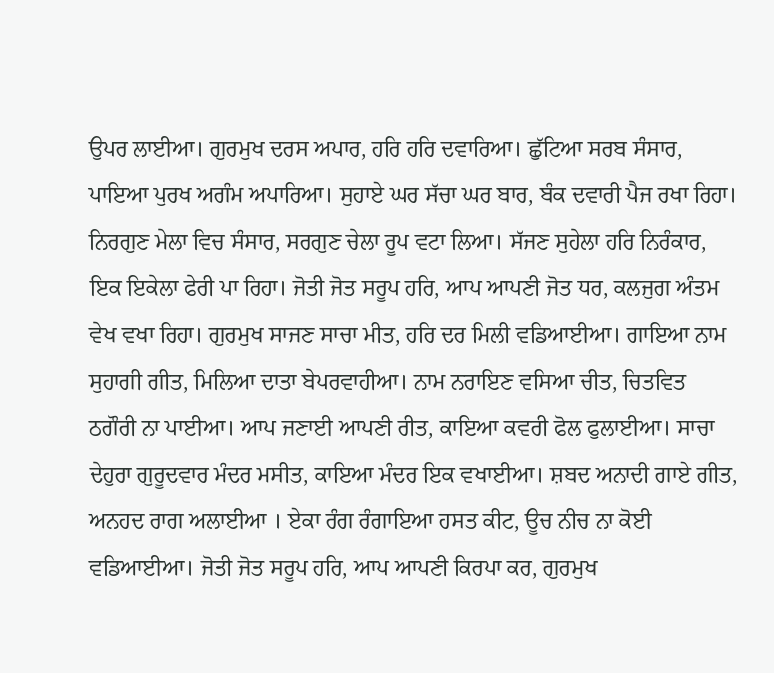ਉਪਰ ਲਾਈਆ। ਗੁਰਮੁਖ ਦਰਸ ਅਪਾਰ, ਹਰਿ ਹਰਿ ਦਵਾਰਿਆ। ਛੁੱਟਿਆ ਸਰਬ ਸੰਸਾਰ, ਪਾਇਆ ਪੁਰਖ ਅਗੰਮ ਅਪਾਰਿਆ। ਸੁਹਾਏ ਘਰ ਸੱਚਾ ਘਰ ਬਾਰ, ਬੰਕ ਦਵਾਰੀ ਪੈਜ ਰਖਾ ਰਿਹਾ। ਨਿਰਗੁਣ ਮੇਲਾ ਵਿਚ ਸੰਸਾਰ, ਸਰਗੁਣ ਚੇਲਾ ਰੂਪ ਵਟਾ ਲਿਆ। ਸੱਜਣ ਸੁਹੇਲਾ ਹਰਿ ਨਿਰੰਕਾਰ, ਇਕ ਇਕੇਲਾ ਫੇਰੀ ਪਾ ਰਿਹਾ। ਜੋਤੀ ਜੋਤ ਸਰੂਪ ਹਰਿ, ਆਪ ਆਪਣੀ ਜੋਤ ਧਰ, ਕਲਜੁਗ ਅੰਤਮ ਵੇਖ ਵਖਾ ਰਿਹਾ। ਗੁਰਮੁਖ ਸਾਜਣ ਸਾਚਾ ਮੀਤ, ਹਰਿ ਦਰ ਮਿਲੀ ਵਡਿਆਈਆ। ਗਾਇਆ ਨਾਮ ਸੁਹਾਗੀ ਗੀਤ, ਮਿਲਿਆ ਦਾਤਾ ਬੇਪਰਵਾਹੀਆ। ਨਾਮ ਨਰਾਇਣ ਵਸਿਆ ਚੀਤ, ਚਿਤਵਿਤ ਠਗੌਰੀ ਨਾ ਪਾਈਆ। ਆਪ ਜਣਾਈ ਆਪਣੀ ਰੀਤ, ਕਾਇਆ ਕਵਰੀ ਫੋਲ ਫੁਲਾਈਆ। ਸਾਚਾ ਦੇਹੁਰਾ ਗੁਰੂਦਵਾਰ ਮੰਦਰ ਮਸੀਤ, ਕਾਇਆ ਮੰਦਰ ਇਕ ਵਖਾਈਆ। ਸ਼ਬਦ ਅਨਾਦੀ ਗਾਏ ਗੀਤ, ਅਨਹਦ ਰਾਗ ਅਲਾਈਆ । ਏਕਾ ਰੰਗ ਰੰਗਾਇਆ ਹਸਤ ਕੀਟ, ਊਚ ਨੀਚ ਨਾ ਕੋਈ ਵਡਿਆਈਆ। ਜੋਤੀ ਜੋਤ ਸਰੂਪ ਹਰਿ, ਆਪ ਆਪਣੀ ਕਿਰਪਾ ਕਰ, ਗੁਰਮੁਖ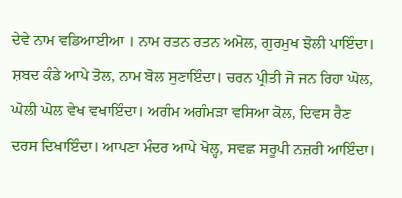ਦੇਵੇ ਨਾਮ ਵਡਿਆਈਆ । ਨਾਮ ਰਤਨ ਰਤਨ ਅਮੋਲ, ਗੁਰਮੁਖ ਝੋਲੀ ਪਾਇੰਦਾ। ਸ਼ਬਦ ਕੰਡੇ ਆਪੇ ਤੋਲ, ਨਾਮ ਬੋਲ ਸੁਣਾਇੰਦਾ। ਚਰਨ ਪ੍ਰੀਤੀ ਜੋ ਜਨ ਰਿਹਾ ਘੋਲ, ਘੋਲੀ ਘੋਲ ਵੇਖ ਵਖਾਇੰਦਾ। ਅਗੰਮ ਅਗੰਮੜਾ ਵਸਿਆ ਕੋਲ, ਦਿਵਸ ਰੈਣ ਦਰਸ ਦਿਖਾਇੰਦਾ। ਆਪਣਾ ਮੰਦਰ ਆਪੇ ਖੋਲ੍ਹ, ਸਵਛ ਸਰੂਪੀ ਨਜ਼ਰੀ ਆਇੰਦਾ।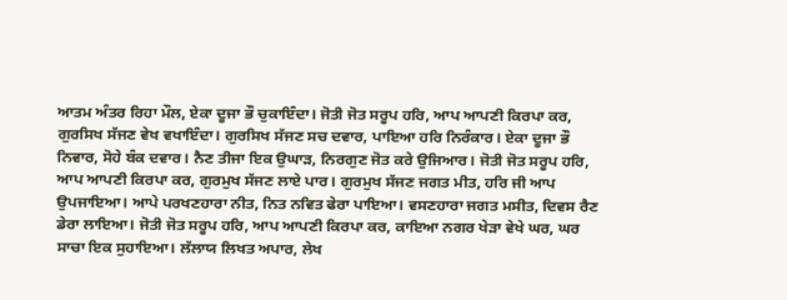ਆਤਮ ਅੰਤਰ ਰਿਹਾ ਮੌਲ, ਏਕਾ ਦੂਜਾ ਭੌ ਚੁਕਾਇੰਦਾ। ਜੋਤੀ ਜੋਤ ਸਰੂਪ ਹਰਿ, ਆਪ ਆਪਣੀ ਕਿਰਪਾ ਕਰ, ਗੁਰਸਿਖ ਸੱਜਣ ਵੇਖ ਵਖਾਇੰਦਾ। ਗੁਰਸਿਖ ਸੱਜਣ ਸਚ ਦਵਾਰ, ਪਾਇਆ ਹਰਿ ਨਿਰੰਕਾਰ। ਏਕਾ ਦੂਜਾ ਭੌ ਨਿਵਾਰ, ਸੋਹੇ ਬੰਕ ਦਵਾਰ। ਨੈਣ ਤੀਜਾ ਇਕ ਉਘਾੜ, ਨਿਰਗੁਣ ਜੋਤ ਕਰੇ ਉਜਿਆਰ। ਜੋਤੀ ਜੋਤ ਸਰੂਪ ਹਰਿ, ਆਪ ਆਪਣੀ ਕਿਰਪਾ ਕਰ, ਗੁਰਮੁਖ ਸੱਜਣ ਲਾਏ ਪਾਰ। ਗੁਰਮੁਖ ਸੱਜਣ ਜਗਤ ਮੀਤ, ਹਰਿ ਜੀ ਆਪ ਉਪਜਾਇਆ। ਆਪੇ ਪਰਖਣਹਾਰਾ ਨੀਤ, ਨਿਤ ਨਵਿਤ ਫੇਰਾ ਪਾਇਆ। ਵਸਣਹਾਰਾ ਜਗਤ ਮਸੀਤ, ਦਿਵਸ ਰੈਣ ਡੇਰਾ ਲਾਇਆ। ਜੋਤੀ ਜੋਤ ਸਰੂਪ ਹਰਿ, ਆਪ ਆਪਣੀ ਕਿਰਪਾ ਕਰ, ਕਾਇਆ ਨਗਰ ਖੇੜਾ ਵੇਖੇ ਘਰ, ਘਰ ਸਾਚਾ ਇਕ ਸੁਹਾਇਆ। ਲੱਲਾਯ ਲਿਖਤ ਅਪਾਰ, ਲੇਖ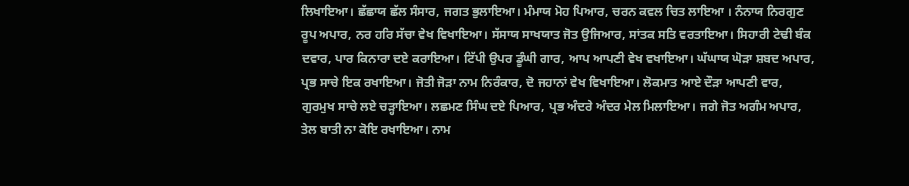ਲਿਖਾਇਆ। ਛੱਛਾਯ ਛੱਲ ਸੰਸਾਰ, ਜਗਤ ਭੁਲਾਇਆ। ਮੰਮਾਯ ਮੋਹ ਪਿਆਰ, ਚਰਨ ਕਵਲ ਚਿਤ ਲਾਇਆ । ਨੰਨਾਯ ਨਿਰਗੁਣ ਰੂਪ ਅਪਾਰ, ਨਰ ਹਰਿ ਸੱਚਾ ਵੇਖ ਵਿਖਾਇਆ। ਸੱਸਾਯ ਸਾਖਯਾਤ ਜੋਤ ਉਜਿਆਰ, ਸਾਂਤਕ ਸਤਿ ਵਰਤਾਇਆ। ਸਿਹਾਰੀ ਟੇਢੀ ਬੰਕ ਦਵਾਰ, ਪਾਰ ਕਿਨਾਰਾ ਦਏ ਕਰਾਇਆ। ਟਿੱਪੀ ਉਪਰ ਡੂੰਘੀ ਗਾਰ, ਆਪ ਆਪਣੀ ਵੇਖ ਵਖਾਇਆ। ਘੱਘਾਯ ਘੋੜਾ ਸ਼ਬਦ ਅਪਾਰ, ਪ੍ਰਭ ਸਾਚੇ ਇਕ ਰਖਾਇਆ। ਜੋਤੀ ਜੋੜਾ ਨਾਮ ਨਿਰੰਕਾਰ, ਦੋ ਜਹਾਨਾਂ ਵੇਖ ਵਿਖਾਇਆ। ਲੋਕਮਾਤ ਆਏ ਦੌੜਾ ਆਪਣੀ ਵਾਰ, ਗੁਰਮੁਖ ਸਾਚੇ ਲਏ ਚੜ੍ਹਾਇਆ। ਲਛਮਣ ਸਿੰਘ ਦਏ ਪਿਆਰ, ਪ੍ਰਭ ਅੰਦਰੇ ਅੰਦਰ ਮੇਲ ਮਿਲਾਇਆ। ਜਗੇ ਜੋਤ ਅਗੰਮ ਅਪਾਰ, ਤੇਲ ਬਾਤੀ ਨਾ ਕੋਇ ਰਖਾਇਆ। ਨਾਮ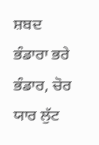ਸ਼ਬਦ ਭੰਡਾਰਾ ਭਰੇ ਭੰਡਾਰ, ਚੋਰ ਯਾਰ ਲੁੱਟ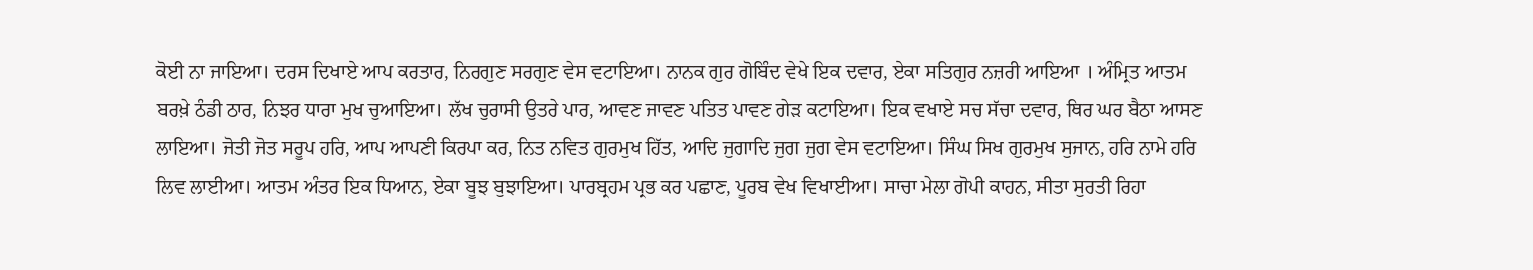ਕੋਈ ਨਾ ਜਾਇਆ। ਦਰਸ ਦਿਖਾਏ ਆਪ ਕਰਤਾਰ, ਨਿਰਗੁਣ ਸਰਗੁਣ ਵੇਸ ਵਟਾਇਆ। ਨਾਨਕ ਗੁਰ ਗੋਬਿੰਦ ਵੇਖੇ ਇਕ ਦਵਾਰ, ਏਕਾ ਸਤਿਗੁਰ ਨਜ਼ਰੀ ਆਇਆ । ਅੰਮ੍ਰਿਤ ਆਤਮ ਬਰਖ਼ੇ ਠੰਡੀ ਠਾਰ, ਨਿਝਰ ਧਾਰਾ ਮੁਖ ਚੁਆਇਆ। ਲੱਖ ਚੁਰਾਸੀ ਉਤਰੇ ਪਾਰ, ਆਵਣ ਜਾਵਣ ਪਤਿਤ ਪਾਵਣ ਗੇੜ ਕਟਾਇਆ। ਇਕ ਵਖਾਏ ਸਚ ਸੱਚਾ ਦਵਾਰ, ਥਿਰ ਘਰ ਬੈਠਾ ਆਸਣ ਲਾਇਆ। ਜੋਤੀ ਜੋਤ ਸਰੂਪ ਹਰਿ, ਆਪ ਆਪਣੀ ਕਿਰਪਾ ਕਰ, ਨਿਤ ਨਵਿਤ ਗੁਰਮੁਖ ਹਿੱਤ, ਆਦਿ ਜੁਗਾਦਿ ਜੁਗ ਜੁਗ ਵੇਸ ਵਟਾਇਆ। ਸਿੰਘ ਸਿਖ ਗੁਰਮੁਖ ਸੁਜਾਨ, ਹਰਿ ਨਾਮੇ ਹਰਿ ਲਿਵ ਲਾਈਆ। ਆਤਮ ਅੰਤਰ ਇਕ ਧਿਆਨ, ਏਕਾ ਬੂਝ ਬੁਝਾਇਆ। ਪਾਰਬ੍ਰਹਮ ਪ੍ਰਭ ਕਰ ਪਛਾਣ, ਪੂਰਬ ਵੇਖ ਵਿਖਾਈਆ। ਸਾਚਾ ਮੇਲਾ ਗੋਪੀ ਕਾਹਨ, ਸੀਤਾ ਸੁਰਤੀ ਰਿਹਾ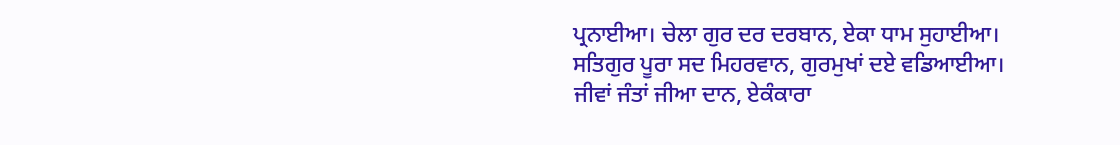ਪ੍ਰਨਾਈਆ। ਚੇਲਾ ਗੁਰ ਦਰ ਦਰਬਾਨ, ਏਕਾ ਧਾਮ ਸੁਹਾਈਆ। ਸਤਿਗੁਰ ਪੂਰਾ ਸਦ ਮਿਹਰਵਾਨ, ਗੁਰਮੁਖਾਂ ਦਏ ਵਡਿਆਈਆ। ਜੀਵਾਂ ਜੰਤਾਂ ਜੀਆ ਦਾਨ, ਏਕੰਕਾਰਾ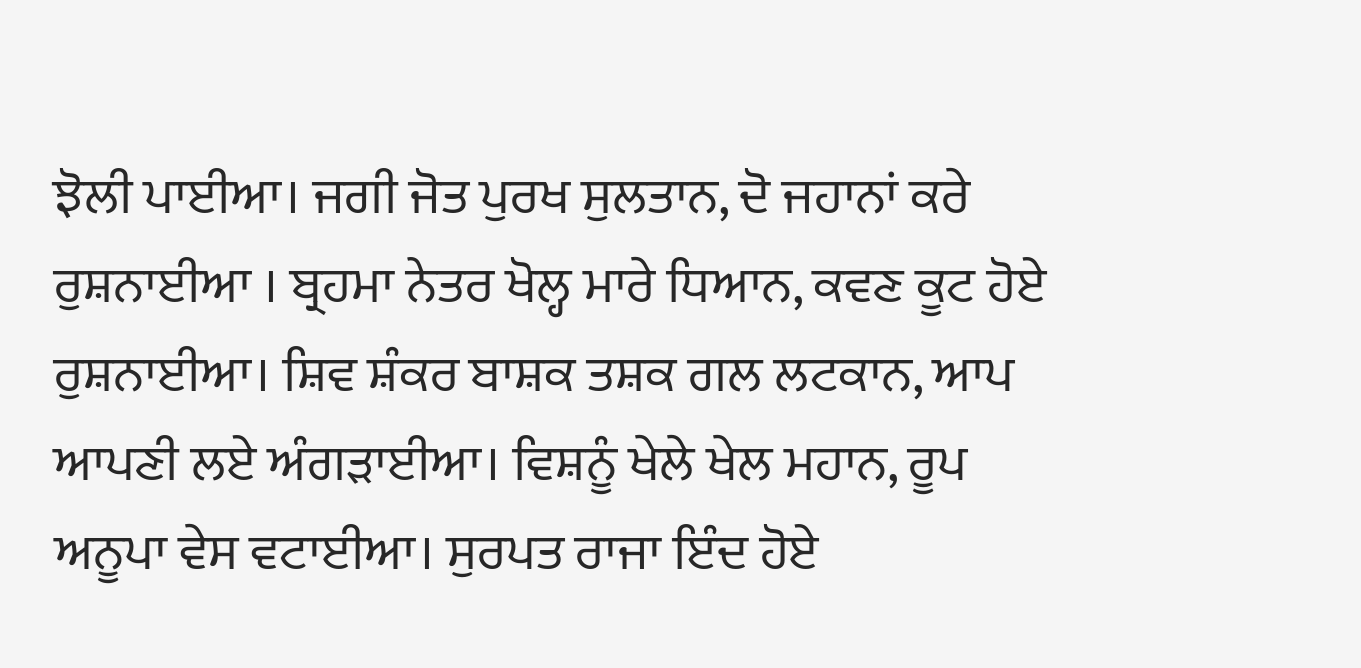ਝੋਲੀ ਪਾਈਆ। ਜਗੀ ਜੋਤ ਪੁਰਖ ਸੁਲਤਾਨ, ਦੋ ਜਹਾਨਾਂ ਕਰੇ ਰੁਸ਼ਨਾਈਆ । ਬ੍ਰਹਮਾ ਨੇਤਰ ਖੋਲ੍ਹ ਮਾਰੇ ਧਿਆਨ, ਕਵਣ ਕੂਟ ਹੋਏ ਰੁਸ਼ਨਾਈਆ। ਸ਼ਿਵ ਸ਼ੰਕਰ ਬਾਸ਼ਕ ਤਸ਼ਕ ਗਲ ਲਟਕਾਨ, ਆਪ ਆਪਣੀ ਲਏ ਅੰਗੜਾਈਆ। ਵਿਸ਼ਨੂੰ ਖੇਲੇ ਖੇਲ ਮਹਾਨ, ਰੂਪ ਅਨੂਪਾ ਵੇਸ ਵਟਾਈਆ। ਸੁਰਪਤ ਰਾਜਾ ਇੰਦ ਹੋਏ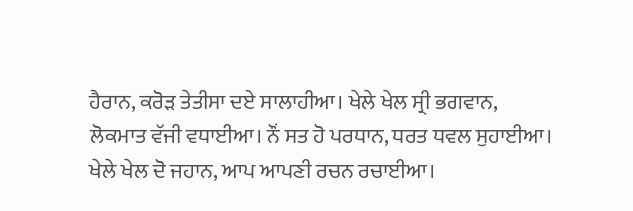ਹੈਰਾਨ, ਕਰੋੜ ਤੇਤੀਸਾ ਦਏ ਸਾਲਾਹੀਆ। ਖੇਲੇ ਖੇਲ ਸ੍ਰੀ ਭਗਵਾਨ, ਲੋਕਮਾਤ ਵੱਜੀ ਵਧਾਈਆ। ਨੌਂ ਸਤ ਹੋ ਪਰਧਾਨ, ਧਰਤ ਧਵਲ ਸੁਹਾਈਆ। ਖੇਲੇ ਖੇਲ ਦੋ ਜਹਾਨ, ਆਪ ਆਪਣੀ ਰਚਨ ਰਚਾਈਆ।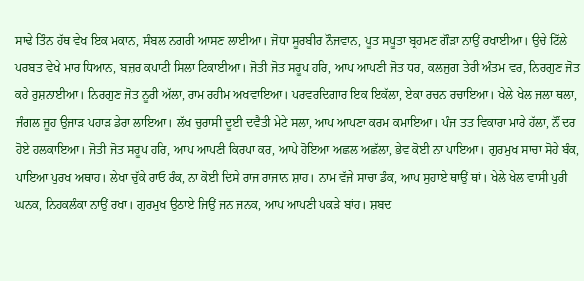ਸਾਢੇ ਤਿੰਨ ਹੱਥ ਵੇਖ ਇਕ ਮਕਾਨ, ਸੰਬਲ ਨਗਰੀ ਆਸਣ ਲਾਈਆ। ਜੋਧਾ ਸੂਰਬੀਰ ਨੌਜਵਾਨ, ਪੂਤ ਸਪੂਤਾ ਬ੍ਰਹਮਣ ਗੌੜਾ ਨਾਉਂ ਰਖਾਈਆ। ਉਚੇ ਟਿੱਲੇ ਪਰਬਤ ਵੇਖੇ ਮਾਰ ਧਿਆਨ, ਬਜ਼ਰ ਕਪਾਟੀ ਸਿਲਾ ਟਿਕਾਈਆ। ਜੋਤੀ ਜੋਤ ਸਰੂਪ ਹਰਿ, ਆਪ ਆਪਣੀ ਜੋਤ ਧਰ, ਕਲਜੁਗ ਤੇਰੀ ਅੰਤਮ ਵਰ, ਨਿਰਗੁਣ ਜੋਤ ਕਰੇ ਰੁਸ਼ਨਾਈਆ। ਨਿਰਗੁਣ ਜੋਤ ਨੂਰੀ ਅੱਲਾ, ਰਾਮ ਰਹੀਮ ਅਖਵਾਇਆ। ਪਰਵਰਦਿਗਾਰ ਇਕ ਇਕੱਲਾ, ਏਕਾ ਰਚਨ ਰਚਾਇਆ। ਖੇਲੇ ਖੇਲ ਜਲਾ ਥਲਾ, ਜੰਗਲ ਜੂਹ ਉਜਾੜ ਪਹਾੜ ਡੇਰਾ ਲਾਇਆ। ਲੱਖ ਚੁਰਾਸੀ ਦੂਈ ਦਵੈਤੀ ਮੇਟੇ ਸਲਾ, ਆਪ ਆਪਣਾ ਕਰਮ ਕਮਾਇਆ। ਪੰਜ ਤਤ ਵਿਕਾਰਾ ਮਾਰੇ ਹੱਲਾ, ਨੌਂ ਦਰ ਹੋਏ ਹਲਕਾਇਆ। ਜੋਤੀ ਜੋਤ ਸਰੂਪ ਹਰਿ, ਆਪ ਆਪਣੀ ਕਿਰਪਾ ਕਰ, ਆਪੇ ਹੋਇਆ ਅਛਲ ਅਛੱਲਾ, ਭੇਵ ਕੋਈ ਨਾ ਪਾਇਆ। ਗੁਰਮੁਖ ਸਾਚਾ ਸੋਹੇ ਬੰਕ, ਪਾਇਆ ਪੁਰਖ ਅਥਾਹ। ਲੇਖਾ ਚੁੱਕੇ ਰਾਓ ਰੰਕ, ਨਾ ਕੋਈ ਦਿਸੇ ਰਾਜ ਰਾਜਾਨ ਸ਼ਾਹ। ਨਾਮ ਵੱਜੇ ਸਾਚਾ ਡੰਕ, ਆਪ ਸੁਹਾਏ ਥਾਉਂ ਥਾਂ। ਖੇਲੇ ਖੇਲ ਵਾਸੀ ਪੁਰੀ ਘਨਕ, ਨਿਹਕਲੰਕਾ ਨਾਉਂ ਰਖਾ। ਗੁਰਮੁਖ ਉਠਾਏ ਜਿਉਂ ਜਨ ਜਨਕ, ਆਪ ਆਪਣੀ ਪਕੜੇ ਬਾਂਹ। ਸ਼ਬਦ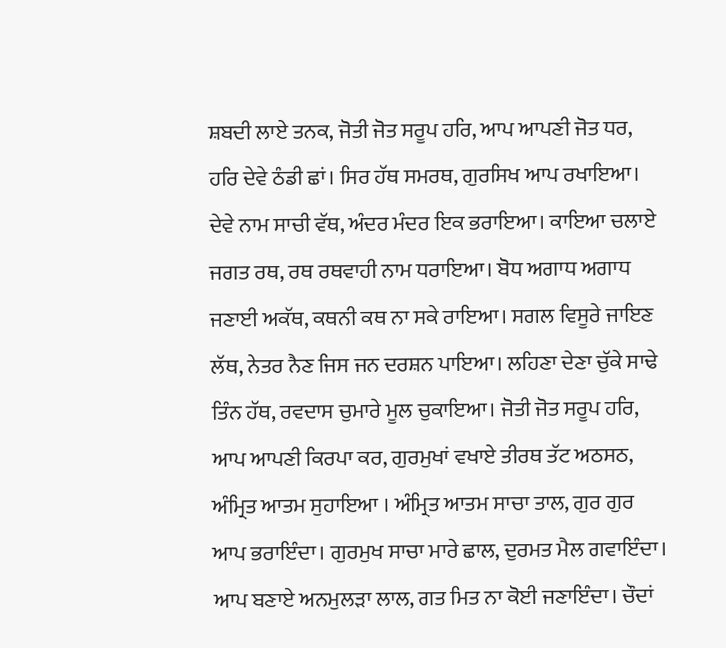ਸ਼ਬਦੀ ਲਾਏ ਤਨਕ, ਜੋਤੀ ਜੋਤ ਸਰੂਪ ਹਰਿ, ਆਪ ਆਪਣੀ ਜੋਤ ਧਰ, ਹਰਿ ਦੇਵੇ ਠੰਡੀ ਛਾਂ। ਸਿਰ ਹੱਥ ਸਮਰਥ, ਗੁਰਸਿਖ ਆਪ ਰਖਾਇਆ। ਦੇਵੇ ਨਾਮ ਸਾਚੀ ਵੱਥ, ਅੰਦਰ ਮੰਦਰ ਇਕ ਭਰਾਇਆ। ਕਾਇਆ ਚਲਾਏ ਜਗਤ ਰਥ, ਰਥ ਰਥਵਾਹੀ ਨਾਮ ਧਰਾਇਆ। ਬੋਧ ਅਗਾਧ ਅਗਾਧ ਜਣਾਈ ਅਕੱਥ, ਕਥਨੀ ਕਥ ਨਾ ਸਕੇ ਰਾਇਆ। ਸਗਲ ਵਿਸੂਰੇ ਜਾਇਣ ਲੱਥ, ਨੇਤਰ ਨੈਣ ਜਿਸ ਜਨ ਦਰਸ਼ਨ ਪਾਇਆ। ਲਹਿਣਾ ਦੇਣਾ ਚੁੱਕੇ ਸਾਢੇ ਤਿੰਨ ਹੱਥ, ਰਵਦਾਸ ਚੁਮਾਰੇ ਮੂਲ ਚੁਕਾਇਆ। ਜੋਤੀ ਜੋਤ ਸਰੂਪ ਹਰਿ, ਆਪ ਆਪਣੀ ਕਿਰਪਾ ਕਰ, ਗੁਰਮੁਖਾਂ ਵਖਾਏ ਤੀਰਥ ਤੱਟ ਅਠਸਠ, ਅੰਮ੍ਰਿਤ ਆਤਮ ਸੁਹਾਇਆ । ਅੰਮ੍ਰਿਤ ਆਤਮ ਸਾਚਾ ਤਾਲ, ਗੁਰ ਗੁਰ ਆਪ ਭਰਾਇੰਦਾ। ਗੁਰਮੁਖ ਸਾਚਾ ਮਾਰੇ ਛਾਲ, ਦੁਰਮਤ ਮੈਲ ਗਵਾਇੰਦਾ। ਆਪ ਬਣਾਏ ਅਨਮੁਲੜਾ ਲਾਲ, ਗਤ ਮਿਤ ਨਾ ਕੋਈ ਜਣਾਇੰਦਾ। ਚੌਦਾਂ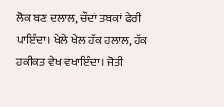ਲੋਕ ਬਣ ਦਲਾਲ, ਚੌਦਾਂ ਤਬਕਾਂ ਫੇਰੀ ਪਾਇੰਦਾ। ਖੇਲੇ ਖੇਲ ਹੱਕ ਹਲਾਲ, ਹੱਕ ਹਕੀਕਤ ਵੇਖ ਵਖਾਇੰਦਾ। ਜੋਤੀ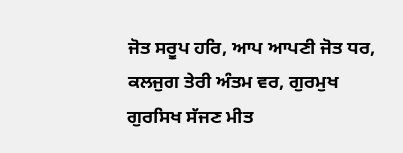ਜੋਤ ਸਰੂਪ ਹਰਿ, ਆਪ ਆਪਣੀ ਜੋਤ ਧਰ, ਕਲਜੁਗ ਤੇਰੀ ਅੰਤਮ ਵਰ, ਗੁਰਮੁਖ ਗੁਰਸਿਖ ਸੱਜਣ ਮੀਤ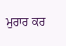ਮੁਰਾਰ ਕਰ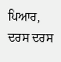ਪਿਆਰ, ਦਰਸ ਦਰਸ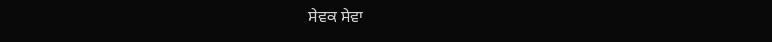ਸੇਵਕ ਸੇਵਾ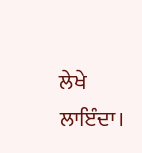ਲੇਖੇ ਲਾਇੰਦਾ।